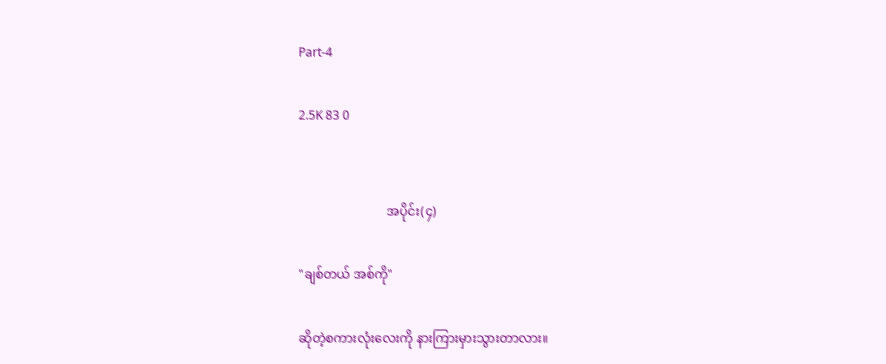Part-4

2.5K 83 0


                            အပိုင်း(၄)

"ချစ်တယ် အစ်ကို"

ဆိုတဲ့စကားလုံးလေးကို နားကြားမှားသွားတာလား။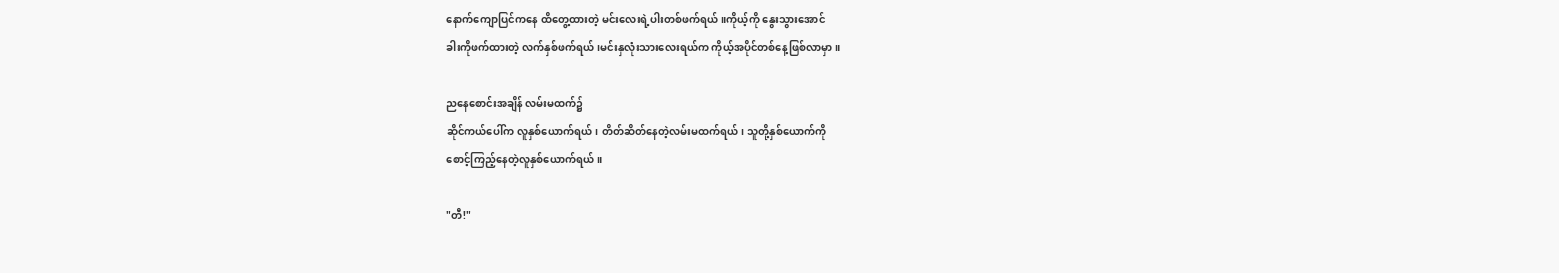နောက်ကျောပြင်ကနေ ထိတွေ့ထားတဲ့ မင်းလေးရဲ့ပါးတစ်ဖက်ရယ်။ကိုယ့်ကို နွေးသွားအောင်
ခါးကိုဖက်ထားတဲ့ လက်နှစ်ဖက်ရယ်၊မင်းနှလုံးသားလေးရယ်က ကိုယ့်အပိုင်တစ်နေ့ဖြစ်လာမှာ။

ညနေစောင်းအချိန် လမ်းမထက်၌
ဆိုင်ကယ်ပေါ်က လူနှစ်ယောက်ရယ်၊ တိတ်ဆိတ်နေတဲ့လမ်းမထက်ရယ်၊ သူတို့နှစ်ယောက်ကို
စောင့်ကြည့်နေတဲ့လူနှစ်ယောက်ရယ်။

"တီ!"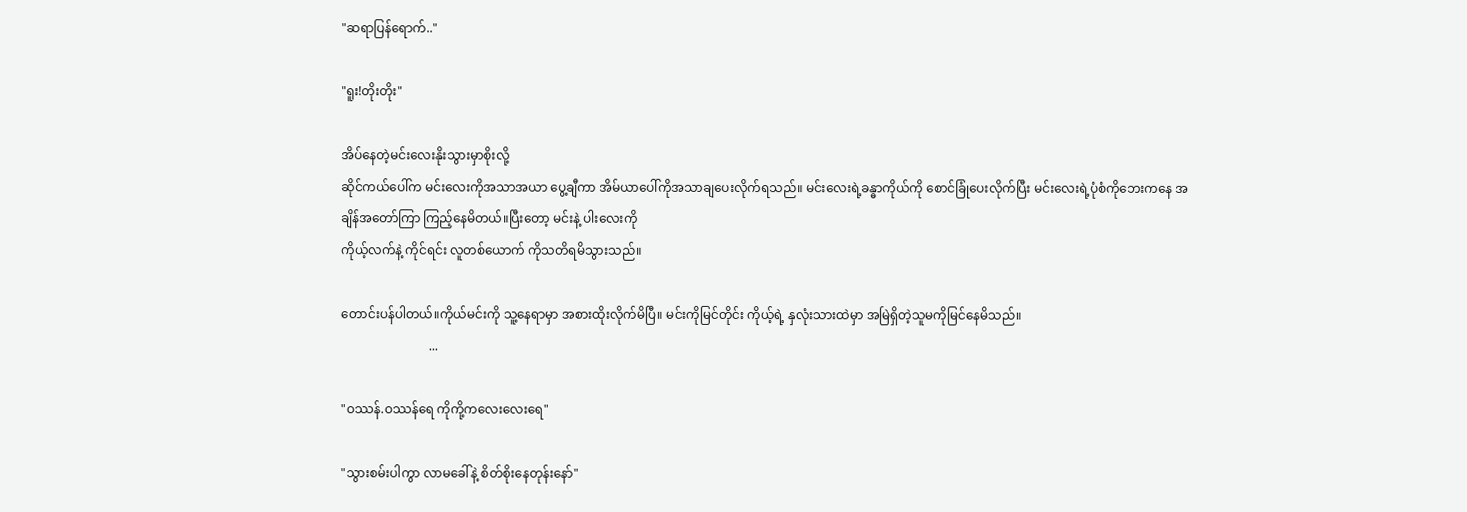"ဆရာပြန်ရောက်.."

"ရူး!တိုးတိုး"

အိပ်နေတဲ့မင်းလေးနိုးသွားမှာစိုးလို့
ဆိုင်ကယ်ပေါ်က မင်းလေးကိုအသာအယာ ပွေ့ချီကာ အိမ်ယာပေါ်ကိုအသာချပေးလိုက်ရသည်။ မင်းလေးရဲ့ခန္ဓာကိုယ်ကို စောင်ခြုံပေးလိုက်ပြီး မင်းလေးရဲ့ပုံစံကိုဘေးကနေ အချိန်အတော်ကြာ ကြည့်နေမိတယ်။ပြီးတော့ မင်းနဲ့ ပါးလေးကို
ကိုယ့်လက်နဲ့ ကိုင်ရင်း လူတစ်ယောက် ကိုသတိရမိသွားသည်။

တောင်းပန်ပါတယ်။ကိုယ်မင်းကို သူ့နေရာမှာ အစားထိုးလိုက်မိပြီ။ မင်းကိုမြင်တိုင်း ကိုယ့်ရဲ့ နှလုံးသားထဲမှာ အမြဲရှိတဲ့သူမကိုမြင်နေမိသည်။
                            ...

"ဝဿန်.ဝဿန်ရေ ကိုကို့ကလေးလေးရေ"

"သွားစမ်းပါကွာ လာမခေါ်နဲ့ စိတ်စိုးနေတုန်းနော်"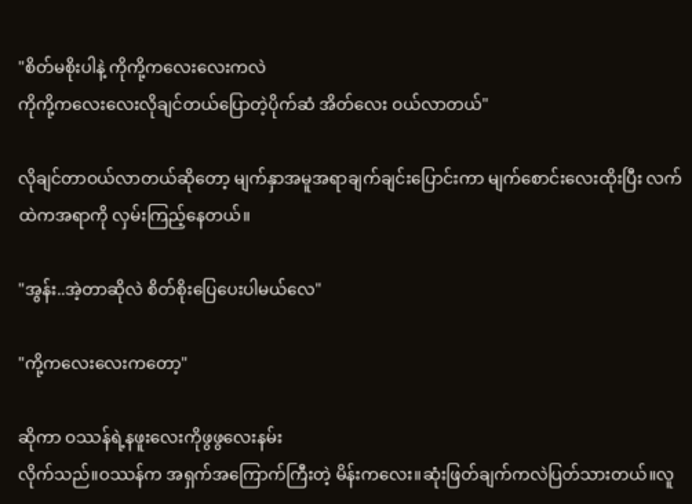"စိတ်မစိုးပါနဲ့ ကိုကို့ကလေးလေးကလဲ
ကိုကို့ကလေးလေးလိုချင်တယ်ပြောတဲ့ပိုက်ဆံ အိတ်လေး ဝယ်လာတယ်"

လိုချင်တာဝယ်လာတယ်ဆိုတော့ မျက်နှာအမူအရာချက်ချင်းပြောင်းကာ မျက်စောင်းလေးထိုးပြီး လက်ထဲကအရာကို လှမ်းကြည့်နေတယ်။

"အွန်း..အဲ့တာဆိုလဲ စိတ်စိုးပြေပေးပါမယ်လေ"

"ကို့ကလေးလေးကတော့"

ဆိုကာ ဝဿန်ရဲ့နဖူးလေးကိုဖွဖွလေးနမ်း
လိုက်သည်။ဝဿန်က အရှက်အကြောက်ကြီးတဲ့ မိန်းကလေး။ဆုံးဖြတ်ချက်ကလဲပြတ်သားတယ်။လူ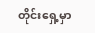တိုင်းရှေ့မှာ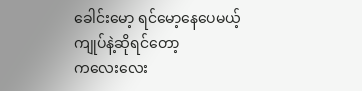ခေါင်းမော့ ရင်မော့နေပေမယ့်
ကျုပ်နဲ့ဆိုရင်တော့
ကလေးလေး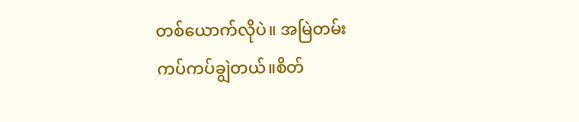တစ်ယောက်လိုပဲ။ အမြဲတမ်း
ကပ်ကပ်ချွဲတယ်။စိတ်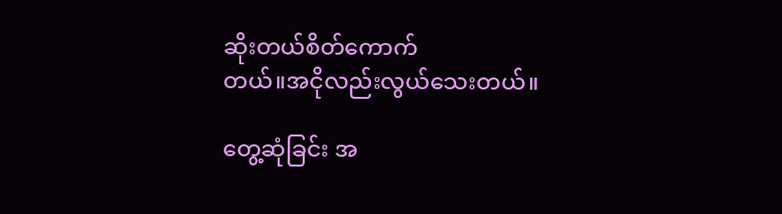ဆိုးတယ်စိတ်ကောက်
တယ်။အငိုလည်းလွယ်သေးတယ်။

တွေ့ဆုံခြင်း အ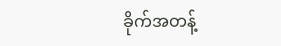ခိုက်အတန့်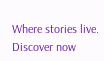Where stories live. Discover now